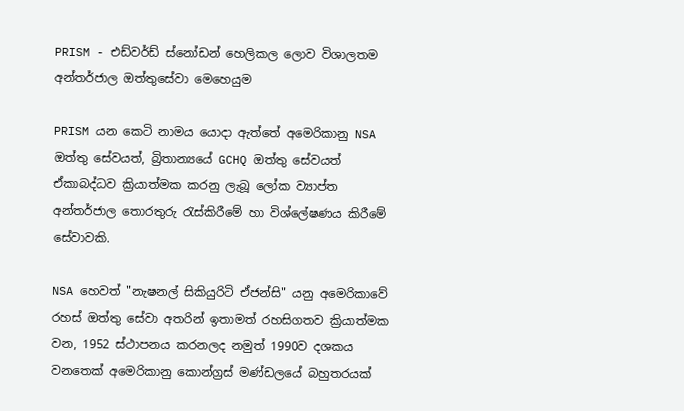PRISM - එඩ්වර්ඩ් ස්නෝඩන් හෙලිකල ලොව විශාලතම අන්තර්ජාල ඔත්තුසේවා මෙහෙයුම

PRISM යන කෙටි නාමය යොදා ඇත්තේ අමෙරිකානු NSA ඔත්තු සේවයත්, බ්‍රිතාන්‍යයේ GCHQ ඔත්තු සේවයත් ඒකාබද්ධව ක්‍රියාත්මක කරනු ලැබූ ලෝක ව්‍යාප්ත  අන්තර්ජාල තොරතුරු රැස්කිරීමේ හා විශ්ලේෂණය කිරීමේ සේවාවකි.

NSA හෙවත් "නැෂනල් සිකියුරිටි ඒජන්සි" යනු අමෙරිකාවේ රහස් ඔත්තු සේවා අතරින් ඉතාමත් රහසිගතව ක්‍රියාත්මක වන, 1952 ස්ථාපනය කරනලද නමුත් 1990ව දශකය වනතෙක් අමෙරිකානු කොන්ග්‍රස් මණ්ඩලයේ බහුතරයක්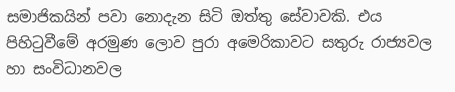සමාජිකයින් පවා නොදැන සිටි ඔත්තු සේවාවකි. එය පිහිටුවීමේ අරමුණ ලොව පුරා අමෙරිකාවට සතුරු රාජ්‍යවල හා සංවිධානවල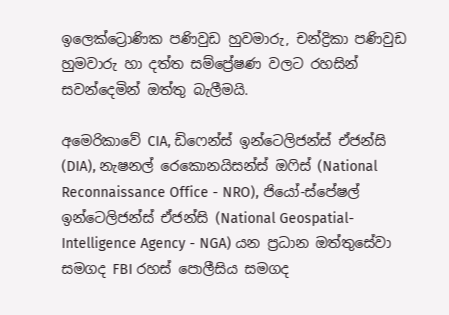ඉලෙක්ට්‍රොණික පණිවුඩ හුවමාරු, චන්ද්‍රිකා පණිවුඩ හුමවාරු හා දත්ත සම්ප්‍රේෂණ වලට රහසින් සවන්දෙමින් ඔත්තු බැලීමයි.

අමෙරිකාවේ CIA, ඩිෆෙන්ස් ඉන්ටෙලිජන්ස් ඒජන්සි (DIA), නැෂනල් රෙකොනයිසන්ස් ඔෆිස් (National Reconnaissance Office - NRO), ජියෝ-ස්පේෂල් ඉන්ටෙලිජන්ස් ඒජන්සි (National Geospatial-Intelligence Agency - NGA) යන ප්‍රධාන ඔත්තුසේවා සමගද FBI රහස් පොලීසිය සමගද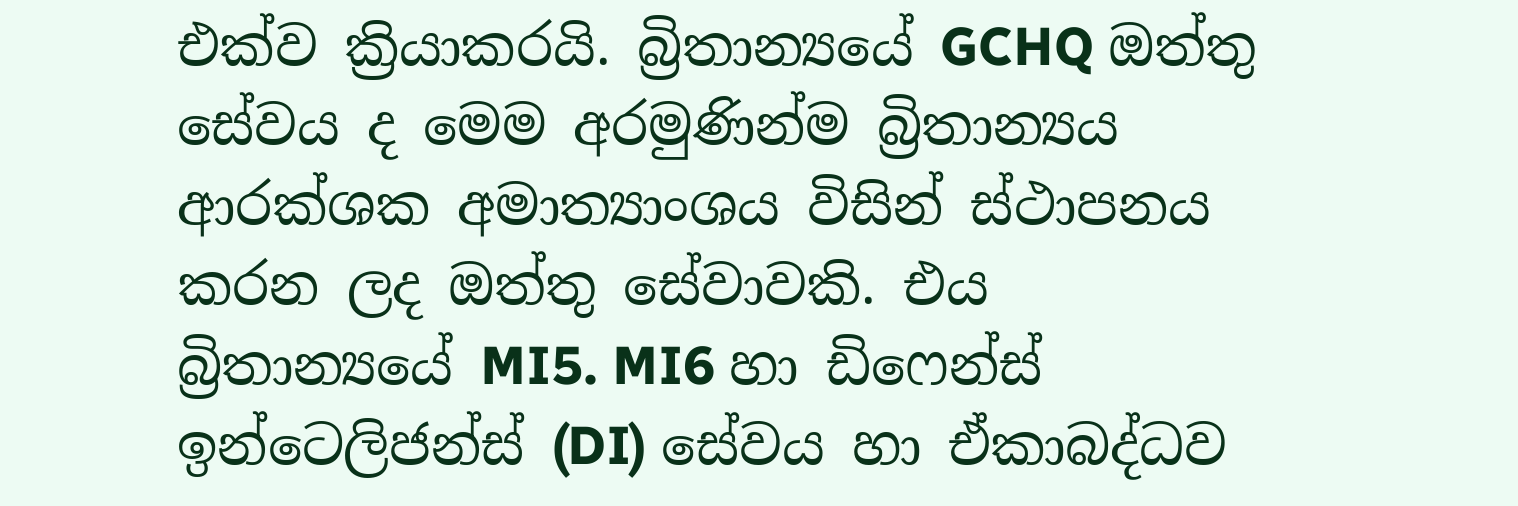එක්ව ක්‍රියාකරයි. බ්‍රිතාන්‍යයේ GCHQ ඔත්තු සේවය ද මෙම අරමුණින්ම බ්‍රිතාන්‍යය ආරක්ශක අමාත්‍යාංශය විසින් ස්ථාපනය කරන ලද ඔත්තු සේවාවකි. එය බ්‍රිතාන්‍යයේ MI5. MI6 හා ඩිෆෙන්ස් ඉන්ටෙලිජන්ස් (DI) සේවය හා ඒකාබද්ධව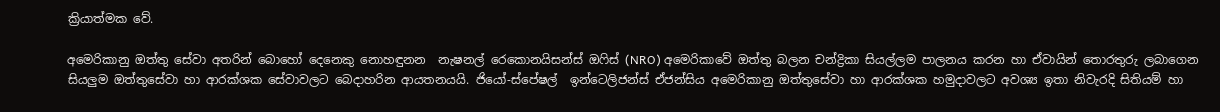ක්‍රියාත්මක වේ.

අමෙරිකානු ඔත්තු සේවා අතරින් බොහෝ දෙනෙකු නොහඳුනන  නැෂනල් රෙකොනයිසන්ස් ඔෆිස් (NRO) අමෙරිකාවේ ඔත්තු බලන චන්ද්‍රිකා සියල්ලම පාලනය කරන හා ඒවායින් තොරතුරු ලබාගෙන සියලුම ඔත්තුසේවා හා ආරක්ශක සේවාවලට බෙදාහරින ආයතනයයි. ජියෝ-ස්පේෂල්  ඉන්ටෙලිජන්ස් ඒජන්සිය අමෙරිකානු ඔත්තුසේවා හා ආරක්ශක හමුදාවලට අවශ්‍ය ඉතා නිවැරදි සිතියම් හා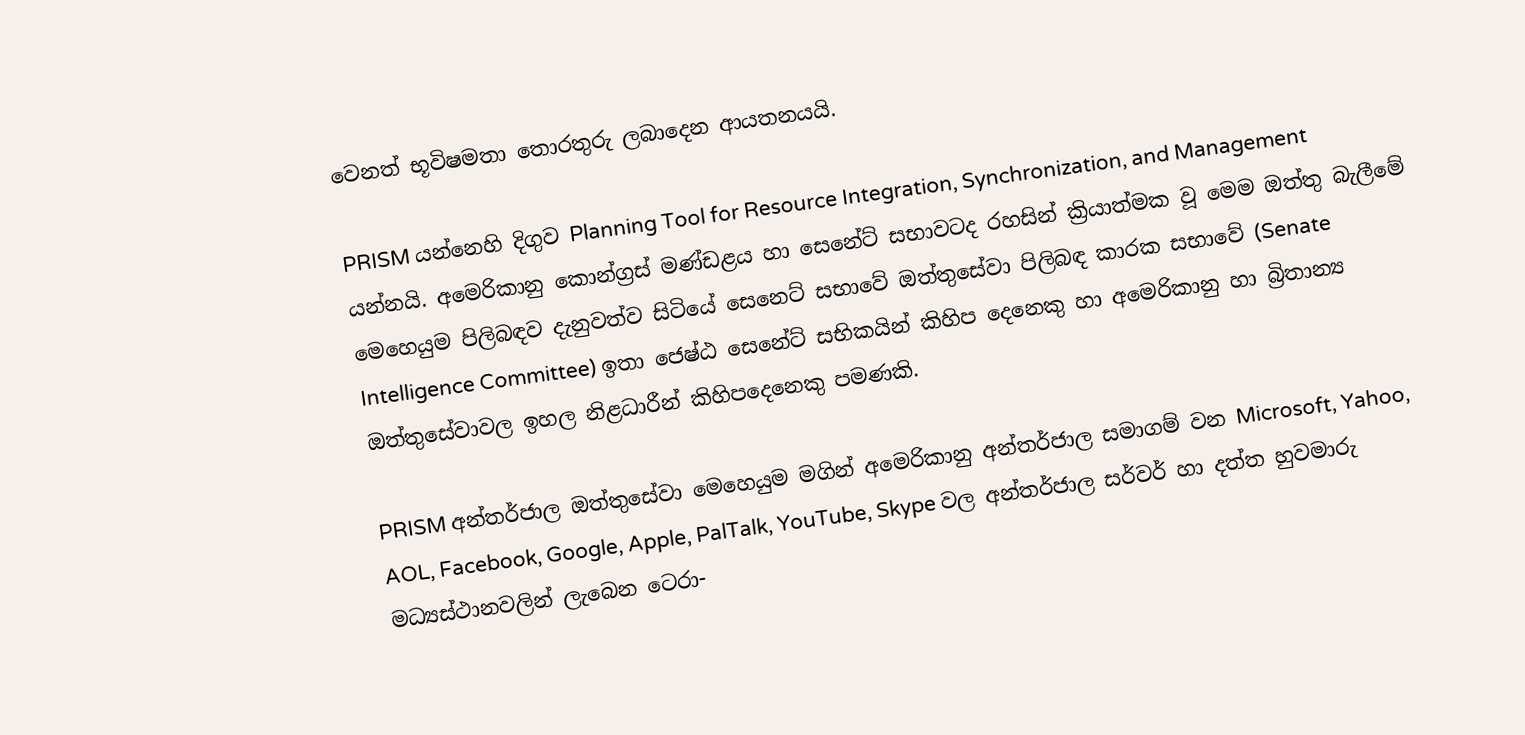වෙනත් භූවිෂමතා තොරතුරු ලබාදෙන ආයතනයයි.

PRISM යන්නෙහි දිගුව Planning Tool for Resource Integration, Synchronization, and Management යන්නයි. අමෙරිකානු කොන්ග්‍රස් මණ්ඩළය හා සෙනේට් සභාවටද රහසින් ක්‍රියාත්මක වූ මෙම ඔත්තු බැලීමේ මෙහෙයුම පිලිබඳව දැනුවත්ව සිටියේ සෙනෙට් සභාවේ ඔත්තුසේවා පිලිබඳ කාරක සභාවේ (Senate Intelligence Committee) ඉතා ජෙෂ්ඨ සෙනේට් සභිකයින් කිහිප දෙනෙකු හා අමෙරිකානු හා බ්‍රිතාන්‍ය ඔත්තුසේවාවල ඉහල නිළධාරීන් කිහිපදෙනෙකු පමණකි.

PRISM අන්තර්ජාල ඔත්තුසේවා මෙහෙයුම මගින් අමෙරිකානු අන්තර්ජාල සමාගම් වන Microsoft, Yahoo, AOL, Facebook, Google, Apple, PalTalk, YouTube, Skype වල අන්තර්ජාල සර්වර් හා දත්ත හුවමාරු මධ්‍යස්ථානවලින් ලැබෙන ටෙරා-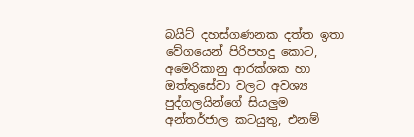බයිට් දහස්ගණනක දත්ත ඉතා වේගයෙන් පිරිපහදු කොට, අමෙරිකානු ආරක්ශක හා ඔත්තුසේවා වලට අවශ්‍ය පුද්ගලයින්ගේ සියලුම අන්තර්ජාල කටයුතු, එනම්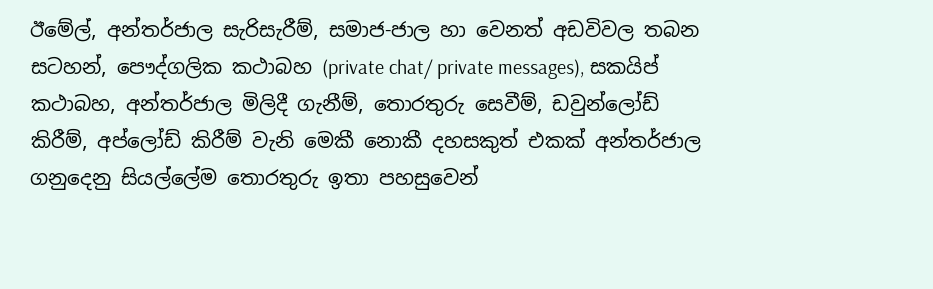ඊමේල්, අන්තර්ජාල සැරිසැරීම්, සමාජ-ජාල හා වෙනත් අඩවිවල තබන සටහන්, පෞද්ගලික කථාබහ (private chat/ private messages), සකයිප් කථාබහ, අන්තර්ජාල මිලිදී ගැනීම්, තොරතුරු සෙවීම්, ඩවුන්ලෝඩ් කිරීම්, අප්ලෝඩ් කිරීම් වැනි මෙකී නොකී දහසකුත් එකක් අන්තර්ජාල ගනුදෙනු සියල්ලේම තොරතුරු ඉතා පහසුවෙන්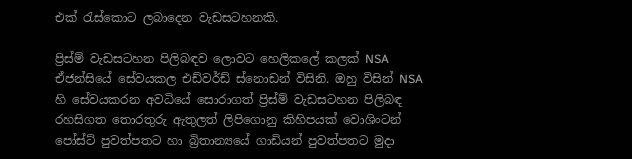එක් රැස්කොට ලබාදෙන වැඩසටහනකි.

ප්‍රිස්ම් වැඩසටහන පිලිබඳව ලොවට හෙලිකලේ කලක් NSA ඒජන්සියේ සේවයකල එඩ්වර්ඩ් ස්නොඩන් විසිනි. ඔහු විසින් NSA හි සේවයකරන අවධියේ සොරාගත් ප්‍රිස්ම් වැඩසටහන පිලිබඳ රහසිගත තොරතුරු ඇතුලත් ලිපිගොනු කිහිපයක් වොශිංටන් පෝස්ට් පුවත්පතට හා බ්‍රිතාන්‍යයේ ගාඩියන් පුවත්පතට මුදා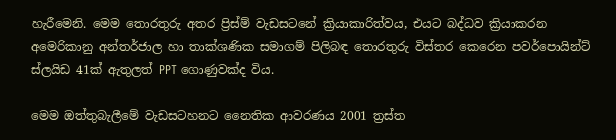හැරීමෙනි. මෙම තොරතුරු අතර ප්‍රිස්ම් වැඩසටනේ ක්‍රියාකාරිත්වය, එයට බද්ධව ක්‍රියාකරන අමෙරිකානු අන්තර්ජාල හා තාක්ශණික සමාගම් පිලිබඳ තොරතුරු විස්තර කෙරෙන පවර්පොයින්ට් ස්ලයිඩ 41ක් ඇතුලත් PPT ගොණුවක්ද විය.

මෙම ඔත්තුබැලීමේ වැඩසටහනට නෛතික ආවරණය 2001 ත්‍රස්ත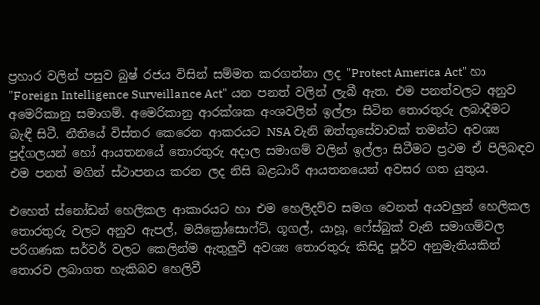ප්‍රහාර වලින් පසුව බුෂ් රජය විසින් සම්මත කරගන්නා ලද "Protect America Act" හා "Foreign Intelligence Surveillance Act" යන පනත් වලින් ලැබී ඇත. එම පනත්වලට අනුව අමෙරිකානු සමාගම්. අමෙරිකානු ආරක්ශක අංශවලින් ඉල්ලා සිටින තොරතුරු ලබාදීමට බැඳී සිටී. නීතියේ විස්තර කෙරෙන ආකරයට NSA වැනි ඔත්තුසේවාවක් තමන්ට අවශ්‍ය පුද්ගලයන් හෝ ආයතනයේ තොරතුරු අදාල සමාගම් වලින් ඉල්ලා සිටීමට ප්‍රථම ඒ පිලිබඳව එම පනත් මගින් ස්ථාපනය කරන ලද නිසි බළධාරී ආයතනයෙන් අවසර ගත යුතුය.

එහෙත් ස්නෝඩන් හෙලිකල ආකාරයට හා එම හෙලිදව්ව සමග වෙනත් අයවලුන් හෙලිකල තොරතුරු වලට අනුව ඇපල්, මයික්‍රෝසොෆ්ට්, ගූගල්, යාහූ, ෆේස්බුක් වැනි සමාගම්වල පරිගණක සර්වර් වලට කෙලින්ම ඇතුලුවී අවශ්‍ය තොරතුරු කිසිදු පූර්ව අනුමැතියකින් තොරව ලබාගත හැකිබව හෙලිවී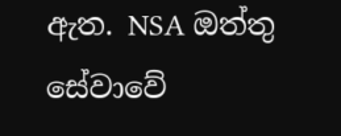ඇත. NSA ඔත්තු සේවාවේ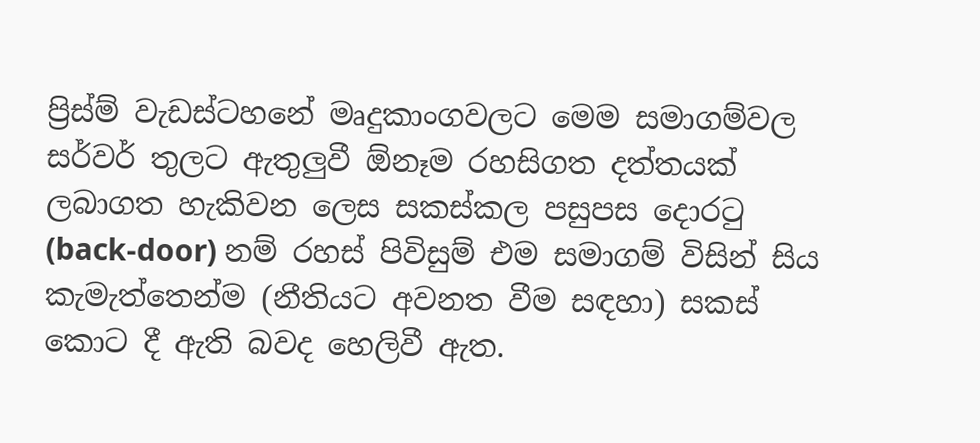ප්‍රිස්ම් වැඩස්ටහනේ මෘදුකාංගවලට මෙම සමාගම්වල සර්වර් තුලට ඇතුලුවී ඕනෑම රහසිගත දත්තයක් ලබාගත හැකිවන ලෙස සකස්කල පසුපස දොරටු (back-door) නම් රහස් පිවිසුම් එම සමාගම් විසින් සිය කැමැත්තෙන්ම (නීතියට අවනත වීම සඳහා) සකස් කොට දී ඇති බවද හෙලිවී ඇත.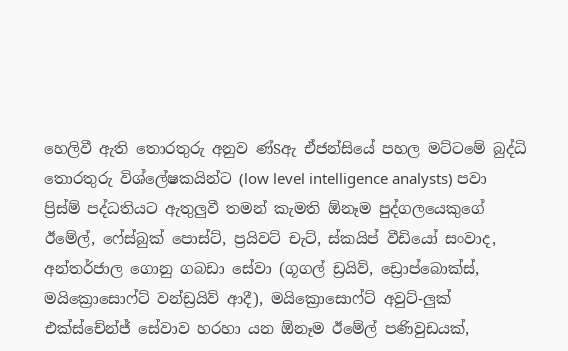හෙලිවී ඇති තොරතුරු අනුව ණ්Sඇ ඒජන්සියේ පහල මට්ටමේ බුද්ධි තොරතුරු විශ්ලේෂකයින්ට (low level intelligence analysts) පවා ප්‍රිස්ම් පද්ධතියට ඇතුලුවී තමන් කැමති ඕනෑම පුද්ගලයෙකුගේ ඊමේල්, ෆේස්බුක් පොස්ට්, ප්‍රයිවට් චැට්, ස්කයිප් වීඩියෝ සංවාද, අන්තර්ජාල ගොනු ගබඩා සේවා (ගූගල් ඩ්‍රයිව්, ඩ්‍රොප්බොක්ස්, මයික්‍රොසොෆ්ට් වන්ඩ්‍රයිව් ආදී), මයික්‍රොසොෆ්ට් අවුට්-ලුක් එක්ස්චේන්ජ් සේවාව හරහා යන ඕනෑම ඊමේල් පණිවුඩයක්,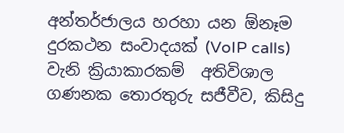අන්තර්ජාලය හරහා යන ඕනෑම දුරකථන සංවාදයක් (VoIP calls) වැනි ක්‍රියාකාරකම්  අතිවිශාල ගණනක තොරතුරු සජීවීව, කිසිදු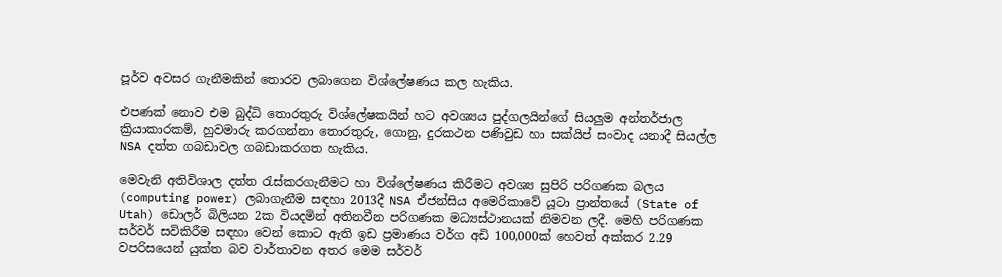පූර්ව අවසර ගැනීමකින් තොරව ලබාගෙන විශ්ලේෂණය කල හැකිය.

එපණක් නොව එම බුද්ධි තොරතුරු විශ්ලේෂකයින් හට අවශ්‍යය පුද්ගලයින්ගේ සියලුම අන්තර්ජාල ක්‍රියාකාරකම්, හුවමාරු කරගන්නා තොරතුරු, ගොනු, දුරකථන පණිවුඩ හා සක්යිප් සංවාද යනාදී සියල්ල NSA දත්ත ගබඩාවල ගබඩාකරගත හැකිය.

මෙවැනි අතිවිශාල දත්ත රැස්කරගැනීමට හා විශ්ලේෂණය කිරීමට අවශ්‍ය සුපිරි පරිගණක බලය (computing power) ලබාගැනීම සඳහා 2013දී NSA ඒජන්සිය අමෙරිකාවේ යූටා ප්‍රාන්තයේ (State of Utah) ඩොලර් බිලියන 2ක වියදමින් අතිනවීන පරිගණක මධ්‍යස්ථානයක් නිමවන ලදී. මෙහි පරිගණක සර්වර් සවිකිරීම සඳහා වෙන් කොට ඇති ඉඩ ප්‍රමාණය වර්ග අඩි 100,000ක් හෙවත් අක්කර 2.29 වපරිසයෙන් යුක්ත බව වාර්තාවන අතර මෙම සර්වර්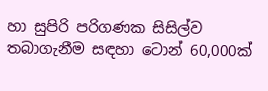හා සුපිරි පරිගණක සිසිල්ව තබාගැනීම සඳහා ටොන් 60,000ක්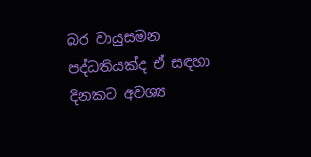බර වායුසමන පද්ධතියක්ද ඒ සඳහා දිනකට අවශ්‍ය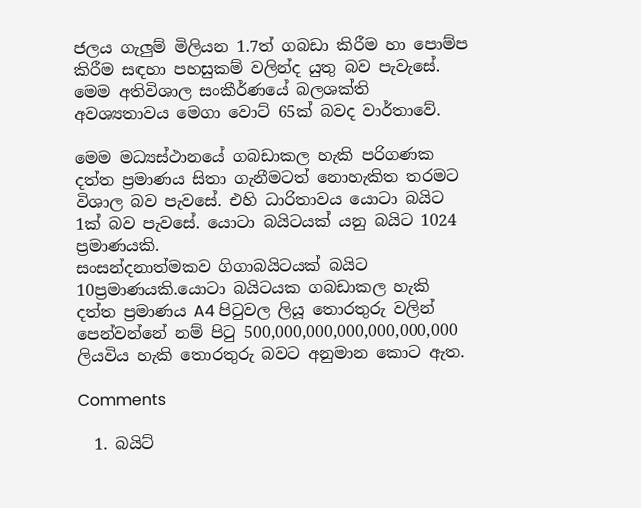ජලය ගැලුම් මිලියන 1.7ත් ගබඩා කිරීම හා පොම්ප කිරීම සඳහා පහසුකම් වලින්ද යුතු බව පැවැසේ. මෙම අතිවිශාල සංකීර්ණයේ බලශක්ති අවශ්‍යතාවය මෙගා වොට් 65ක් බවද වාර්තාවේ.

මෙම මධ්‍යස්ථානයේ ගබඩාකල හැකි පරිගණක දත්ත ප්‍රමාණය සිතා ගැනීමටත් නොහැකිත තරමට විශාල බව පැවසේ. එහි ධාරිතාවය යොටා බයිට 1ක් බව පැවසේ. යොටා බයිටයක් යනු බයිට 1024 ප්‍රමාණයකි.
සංසන්දනාත්මකව ගිගාබයිටයක් බයිට 10ප්‍රමාණයකි.යොටා බයිටයක ගබඩාකල හැකි දත්ත ප්‍රමාණය A4 පිටුවල ලියූ තොරතුරු වලින් පෙන්වන්නේ නම් පිටු 500,000,000,000,000,000,000 ලියවිය හැකි තොරතුරු බවට අනුමාන කොට ඇත.

Comments

  1. බයිට්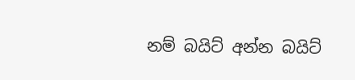නම් බයිට් අන්න බයිට්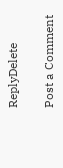ReplyDelete

Post a Comment